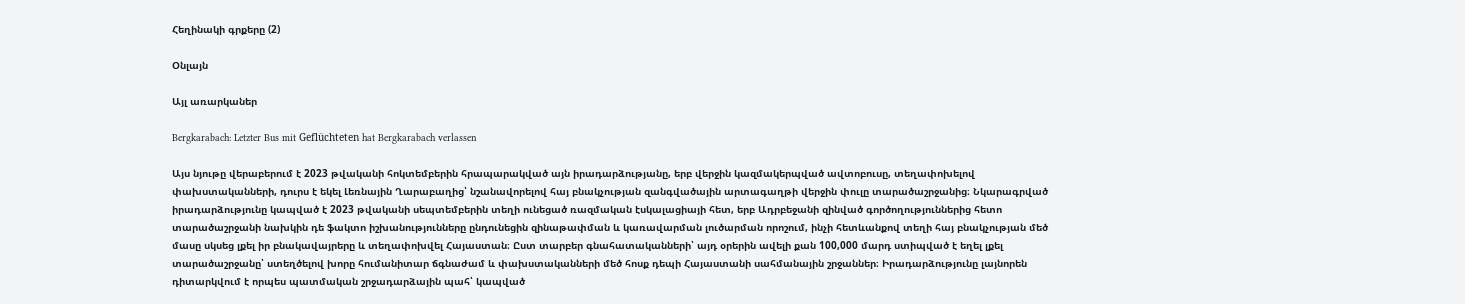Հեղինակի գրքերը (2)

Օնլայն

Այլ առարկաներ

Bergkarabach: Letzter Bus mit Geflüchteten hat Bergkarabach verlassen

Այս նյութը վերաբերում է 2023 թվականի հոկտեմբերին հրապարակված այն իրադարձությանը, երբ վերջին կազմակերպված ավտոբուսը, տեղափոխելով փախստականների, դուրս է եկել Լեռնային Ղարաբաղից՝ նշանավորելով հայ բնակչության զանգվածային արտագաղթի վերջին փուլը տարածաշրջանից։ Նկարագրված իրադարձությունը կապված է 2023 թվականի սեպտեմբերին տեղի ունեցած ռազմական էսկալացիայի հետ, երբ Ադրբեջանի զինված գործողություններից հետո տարածաշրջանի նախկին դե ֆակտո իշխանությունները ընդունեցին զինաթափման և կառավարման լուծարման որոշում, ինչի հետևանքով տեղի հայ բնակչության մեծ մասը սկսեց լքել իր բնակավայրերը և տեղափոխվել Հայաստան։ Ըստ տարբեր գնահատականների՝ այդ օրերին ավելի քան 100,000 մարդ ստիպված է եղել լքել տարածաշրջանը՝ ստեղծելով խորը հումանիտար ճգնաժամ և փախստականների մեծ հոսք դեպի Հայաստանի սահմանային շրջաններ։ Իրադարձությունը լայնորեն դիտարկվում է որպես պատմական շրջադարձային պահ՝ կապված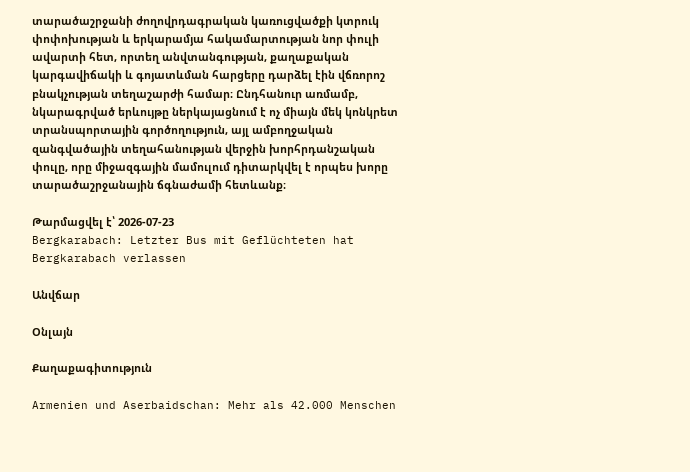տարածաշրջանի ժողովրդագրական կառուցվածքի կտրուկ փոփոխության և երկարամյա հակամարտության նոր փուլի ավարտի հետ, որտեղ անվտանգության, քաղաքական կարգավիճակի և գոյատևման հարցերը դարձել էին վճռորոշ բնակչության տեղաշարժի համար։ Ընդհանուր առմամբ, նկարագրված երևույթը ներկայացնում է ոչ միայն մեկ կոնկրետ տրանսպորտային գործողություն, այլ ամբողջական զանգվածային տեղահանության վերջին խորհրդանշական փուլը, որը միջազգային մամուլում դիտարկվել է որպես խորը տարածաշրջանային ճգնաժամի հետևանք։

Թարմացվել է՝ 2026-07-23
Bergkarabach: Letzter Bus mit Geflüchteten hat Bergkarabach verlassen

Անվճար

Օնլայն

Քաղաքագիտություն

Armenien und Aserbaidschan: Mehr als 42.000 Menschen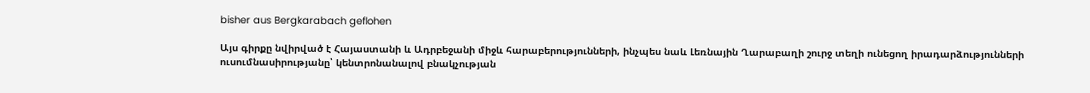bisher aus Bergkarabach geflohen

Այս գիրքը նվիրված է Հայաստանի և Ադրբեջանի միջև հարաբերությունների, ինչպես նաև Լեռնային Ղարաբաղի շուրջ տեղի ունեցող իրադարձությունների ուսումնասիրությանը՝ կենտրոնանալով բնակչության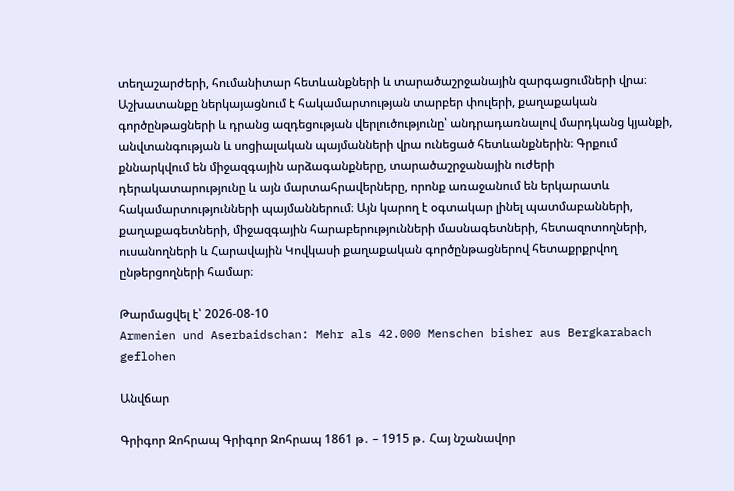տեղաշարժերի, հումանիտար հետևանքների և տարածաշրջանային զարգացումների վրա։ Աշխատանքը ներկայացնում է հակամարտության տարբեր փուլերի, քաղաքական գործընթացների և դրանց ազդեցության վերլուծությունը՝ անդրադառնալով մարդկանց կյանքի, անվտանգության և սոցիալական պայմանների վրա ունեցած հետևանքներին։ Գրքում քննարկվում են միջազգային արձագանքները, տարածաշրջանային ուժերի դերակատարությունը և այն մարտահրավերները, որոնք առաջանում են երկարատև հակամարտությունների պայմաններում։ Այն կարող է օգտակար լինել պատմաբանների, քաղաքագետների, միջազգային հարաբերությունների մասնագետների, հետազոտողների, ուսանողների և Հարավային Կովկասի քաղաքական գործընթացներով հետաքրքրվող ընթերցողների համար։

Թարմացվել է՝ 2026-08-10
Armenien und Aserbaidschan: Mehr als 42.000 Menschen bisher aus Bergkarabach geflohen

Անվճար

Գրիգոր Զոհրապ Գրիգոր Զոհրապ 1861 թ․ – 1915 թ․ Հայ նշանավոր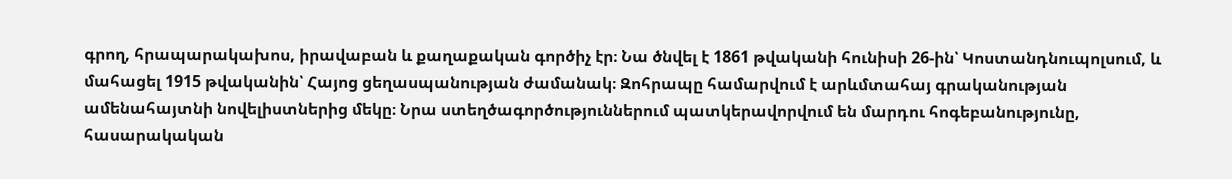գրող, հրապարակախոս, իրավաբան և քաղաքական գործիչ էր։ Նա ծնվել է 1861 թվականի հունիսի 26-ին՝ Կոստանդնուպոլսում, և մահացել 1915 թվականին՝ Հայոց ցեղասպանության ժամանակ։ Զոհրապը համարվում է արևմտահայ գրականության ամենահայտնի նովելիստներից մեկը։ Նրա ստեղծագործություններում պատկերավորվում են մարդու հոգեբանությունը, հասարակական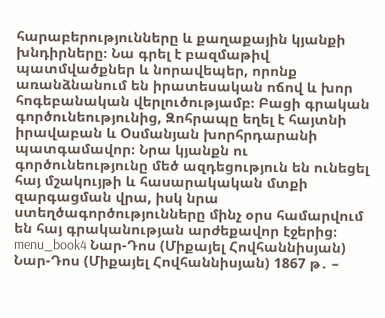հարաբերությունները և քաղաքային կյանքի խնդիրները։ Նա գրել է բազմաթիվ պատմվածքներ և նորավեպեր, որոնք առանձնանում են իրատեսական ոճով և խոր հոգեբանական վերլուծությամբ։ Բացի գրական գործունեությունից, Զոհրապը եղել է հայտնի իրավաբան և Օսմանյան խորհրդարանի պատգամավոր։ Նրա կյանքն ու գործունեությունը մեծ ազդեցություն են ունեցել հայ մշակույթի և հասարակական մտքի զարգացման վրա, իսկ նրա ստեղծագործությունները մինչ օրս համարվում են հայ գրականության արժեքավոր էջերից։ menu_book4 Նար-Դոս (Միքայել Հովհաննիսյան) Նար-Դոս (Միքայել Հովհաննիսյան) 1867 թ․ –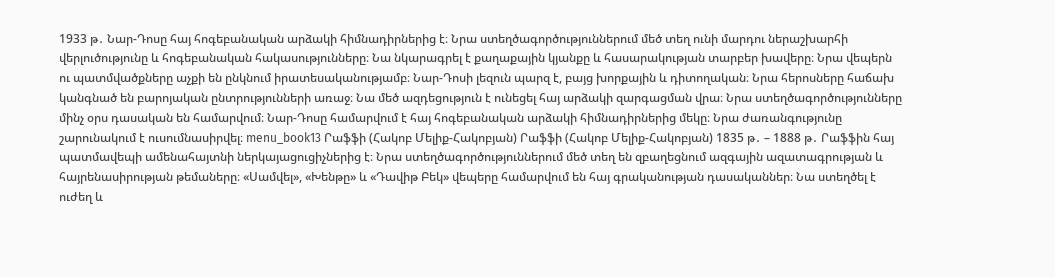1933 թ․ Նար-Դոսը հայ հոգեբանական արձակի հիմնադիրներից է։ Նրա ստեղծագործություններում մեծ տեղ ունի մարդու ներաշխարհի վերլուծությունը և հոգեբանական հակասությունները։ Նա նկարագրել է քաղաքային կյանքը և հասարակության տարբեր խավերը։ Նրա վեպերն ու պատմվածքները աչքի են ընկնում իրատեսականությամբ։ Նար-Դոսի լեզուն պարզ է, բայց խորքային և դիտողական։ Նրա հերոսները հաճախ կանգնած են բարոյական ընտրությունների առաջ։ Նա մեծ ազդեցություն է ունեցել հայ արձակի զարգացման վրա։ Նրա ստեղծագործությունները մինչ օրս դասական են համարվում։ Նար-Դոսը համարվում է հայ հոգեբանական արձակի հիմնադիրներից մեկը։ Նրա ժառանգությունը շարունակում է ուսումնասիրվել։ menu_book13 Րաֆֆի (Հակոբ Մելիք-Հակոբյան) Րաֆֆի (Հակոբ Մելիք-Հակոբյան) 1835 թ․ – 1888 թ․ Րաֆֆին հայ պատմավեպի ամենահայտնի ներկայացուցիչներից է։ Նրա ստեղծագործություններում մեծ տեղ են զբաղեցնում ազգային ազատագրության և հայրենասիրության թեմաները։ «Սամվել», «Խենթը» և «Դավիթ Բեկ» վեպերը համարվում են հայ գրականության դասականներ։ Նա ստեղծել է ուժեղ և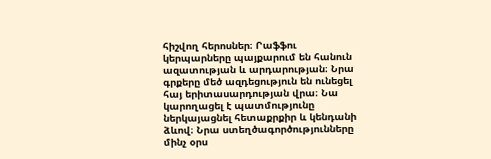հիշվող հերոսներ։ Րաֆֆու կերպարները պայքարում են հանուն ազատության և արդարության։ Նրա գրքերը մեծ ազդեցություն են ունեցել հայ երիտասարդության վրա։ Նա կարողացել է պատմությունը ներկայացնել հետաքրքիր և կենդանի ձևով։ Նրա ստեղծագործությունները մինչ օրս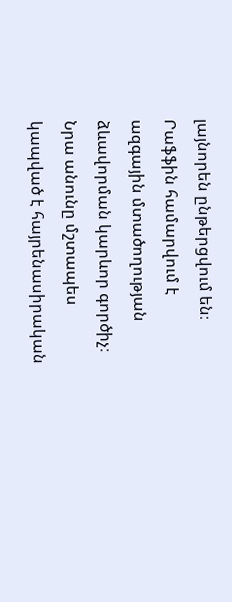լայնորեն ընթերցվում են։ Րաֆֆին համարվում է ազգային մտածողության ձևավորման կարևոր գործիչ։ Նրա անունը մշտապես կապված է հայրենասիրական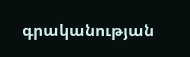գրականության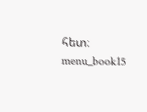հետ։ menu_book15